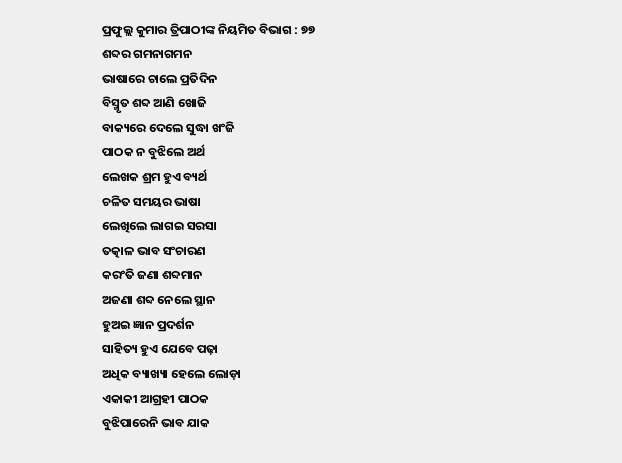ପ୍ରଫୁଲ୍ଲ କୁମାର ତ୍ରିପାଠୀଙ୍କ ନିୟମିତ ବିଭାଗ : ୭୭
ଶବ୍ଦର ଗମନାଗମନ
ଭାଷାରେ ଚାଲେ ପ୍ରତିଦିନ
ବିସ୍ମୃତ ଶବ୍ଦ ଆଣି ଖୋଜି
ବାକ୍ୟରେ ଦେଲେ ସୁଦ୍ଧା ଖଂଜି
ପାଠକ ନ ବୁଝିଲେ ଅର୍ଥ
ଲେଖକ ଶ୍ରମ ହୁଏ ବ୍ୟର୍ଥ
ଚଳିତ ସମୟର ଭାଷା
ଲେଖିଲେ ଲାଗଇ ସରସା
ତତ୍କାଳ ଭାବ ସଂଚାରଣ
କରଂତି ଜଣା ଶବ୍ଦମାନ
ଅଜଣା ଶବ୍ଦ ନେଲେ ସ୍ଥାନ
ହୁଅଇ ଜ୍ଞାନ ପ୍ରଦର୍ଶନ
ସାହିତ୍ୟ ହୁଏ ଯେବେ ପଢ଼ା
ଅଧିକ ବ୍ୟାଖ୍ୟା ହେଲେ ଲୋଡ଼ା
ଏକାକୀ ଆଗ୍ରହୀ ପାଠକ
ବୁଝିପାରେନି ଭାବ ଯାକ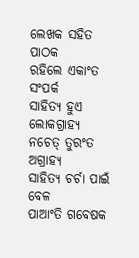ଲେଖକ ସହିତ ପାଠକ
ରହିଲେ ଏକାଂତ ସଂପର୍କ
ସାହିତ୍ୟ ହୁଏ ଲୋକଗ୍ରାହ୍ୟ
ନଚେତ୍ ତୁରଂତ ଅଗ୍ରାହ୍ୟ
ସାହିତ୍ୟ ଚର୍ଚା ପାଇଁ ବେଳ
ପାଆଂତି ଗବେଷକ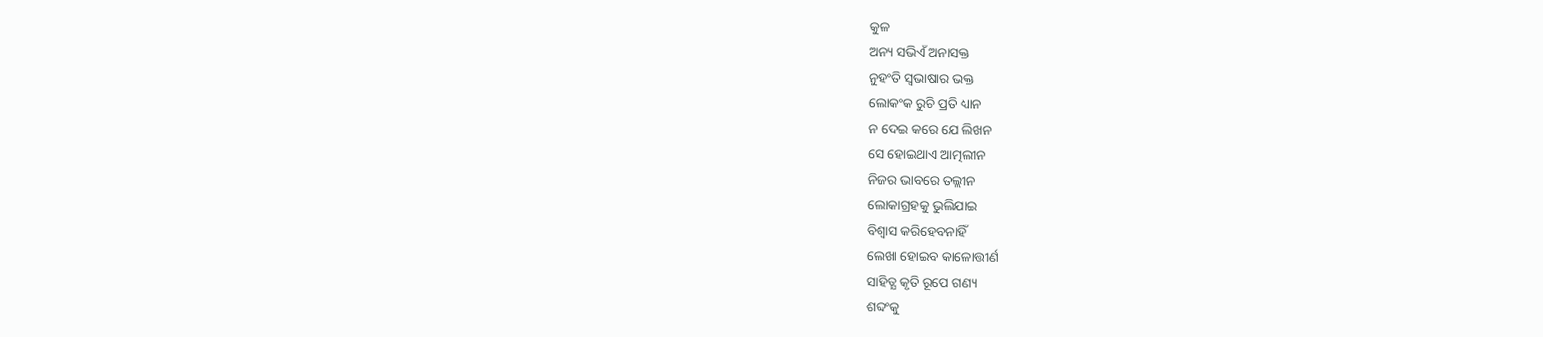କୁଳ
ଅନ୍ୟ ସଭିଏଁ ଅନାସକ୍ତ
ନୁହଂତି ସ୍ବଭାଷାର ଭକ୍ତ
ଲୋକଂକ ରୁଚି ପ୍ରତି ଧ୍ୟାନ
ନ ଦେଇ କରେ ଯେ ଲିଖନ
ସେ ହୋଇଥାଏ ଆତ୍ମଲୀନ
ନିଜର ଭାବରେ ତଲ୍ଲୀନ
ଲୋକାଗ୍ରହକୁ ଭୁଲିଯାଇ
ବିଶ୍ବାସ କରିହେବନାହିଁ
ଲେଖା ହୋଇବ କାଳୋତ୍ତୀର୍ଣ
ସାହିତ୍ଯ କୃତି ରୂପେ ଗଣ୍ୟ
ଶବ୍ଦଂକୁ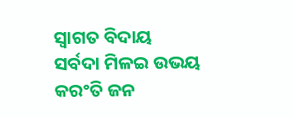ସ୍ବାଗତ ବିଦାୟ
ସର୍ବଦା ମିଳଇ ଉଭୟ
କରଂତି ଜନ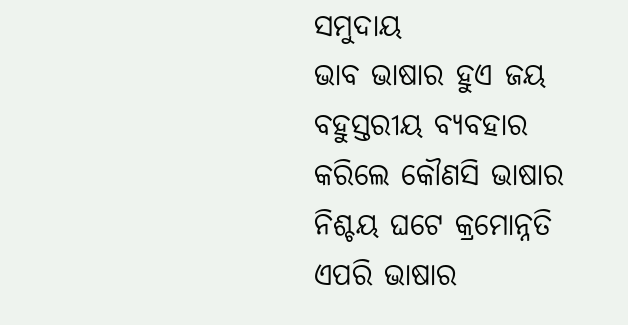ସମୁଦାୟ
ଭାବ ଭାଷାର ହୁଏ ଜୟ
ବହୁସ୍ତରୀୟ ବ୍ୟବହାର
କରିଲେ କୌଣସି ଭାଷାର
ନିଶ୍ଚୟ ଘଟେ କ୍ରମୋନ୍ନତି
ଏପରି ଭାଷାର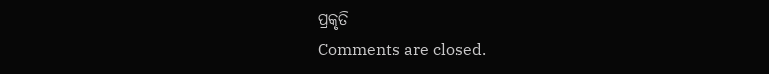ପ୍ରକୃତି
Comments are closed.